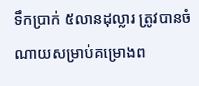ទឹកប្រាក់ ៥លានដុល្លារ ត្រូវបានចំណាយសម្រាប់គម្រោងព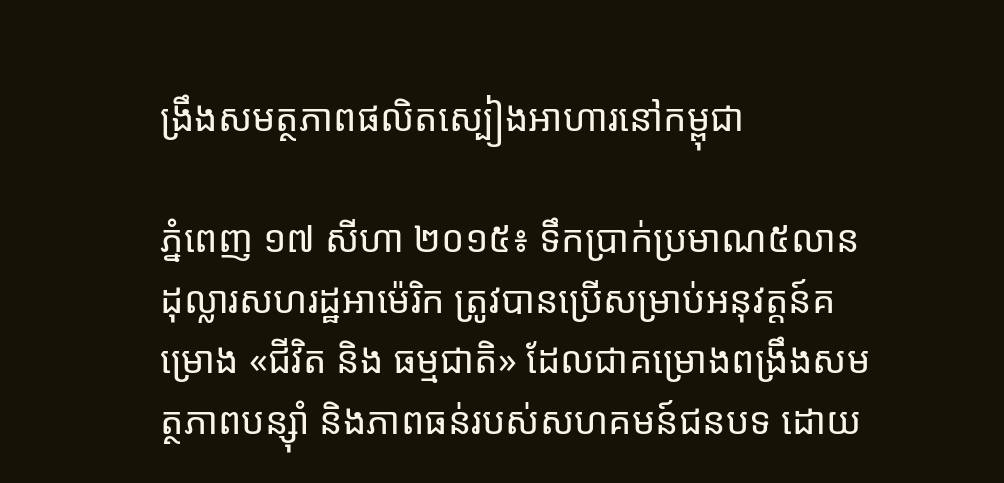ង្រឹងសមត្ថភាពផលិតស្បៀងអាហារនៅកម្ពុជា

ភ្នំពេញ ១៧ សីហា ២០១៥៖ ទឹកប្រាក់ប្រមាណ៥លានដុល្លារសហរដ្ឋអាម៉េរិក ត្រូវបានប្រើសម្រាប់អនុវត្តន៍គម្រោង «ជីវិត និង ធម្មជាតិ» ដែលជាគម្រោងពង្រឹងសមត្ថភាពបន្ស៊ាំ និងភាពធន់របស់សហគមន៍ជនបទ ដោយ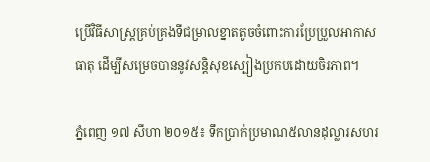ប្រើវិធីសាស្ត្រគ្រប់គ្រងទីជម្រាលខ្នាតតូចចំពោះការប្រែប្រួលអាកាសធាតុ ដើម្បីសម្រេចបាននូវសន្តិសុខស្បៀងប្រកបដោយចិរភាព។

ភ្នំពេញ ១៧ សីហា ២០១៥៖ ទឹកប្រាក់ប្រមាណ៥លានដុល្លារសហរ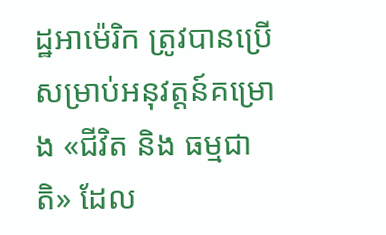ដ្ឋអាម៉េរិក ត្រូវបានប្រើសម្រាប់អនុវត្តន៍គម្រោង «ជីវិត និង ធម្មជាតិ» ដែល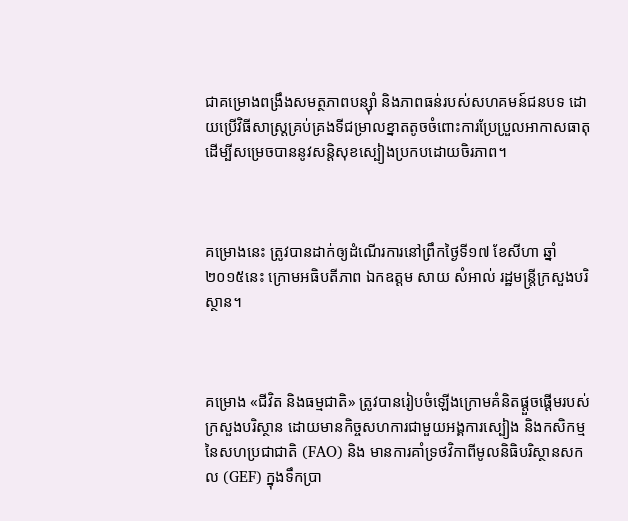ជាគម្រោងពង្រឹងសមត្ថភាពបន្ស៊ាំ និងភាពធន់របស់សហគមន៍ជនបទ ដោយប្រើវិធីសាស្ត្រគ្រប់គ្រងទីជម្រាលខ្នាតតូចចំពោះការប្រែប្រួលអាកាសធាតុ ដើម្បីសម្រេចបាននូវសន្តិសុខស្បៀងប្រកបដោយចិរភាព។



គម្រោងនេះ ត្រូវបានដាក់ឲ្យដំណើរការនៅព្រឹកថ្ងៃទី១៧ ខែសីហា ឆ្នាំ២០១៥នេះ ក្រោមអធិបតីភាព ឯកឧត្ដម សាយ សំអាល់ រដ្ឋមន្ត្រីក្រសួងបរិស្ថាន។



គម្រោង «ជីវិត និងធម្មជាតិ» ត្រូវបានរៀបចំឡើងក្រោមគំនិតផ្ដួចផ្ដើមរបស់ក្រសួងបរិស្ថាន ដោយមានកិច្ចសហការជាមួយអង្គការស្បៀង និងកសិកម្ម នៃសហប្រជាជាតិ (FAO) និង មានការគាំទ្រថវិកាពីមូលនិធិបរិស្ថានសកល (GEF) ក្នុងទឹកប្រា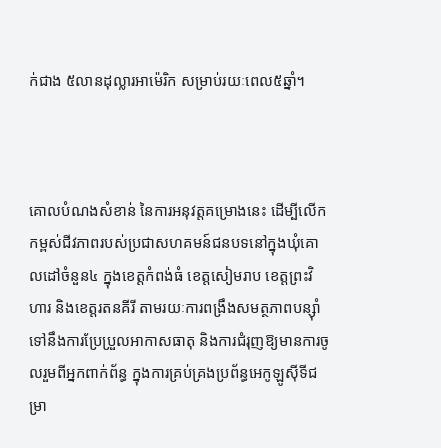ក់ជាង ៥លានដុល្លារអាម៉េរិក សម្រាប់រយៈពេល៥ឆ្នាំ។



គោលបំណងសំខាន់ នៃការអនុវត្តគម្រោងនេះ ដើម្បីលើកកម្ពស់ជីវភាពរបស់ប្រជាសហគមន៍ជនបទនៅក្នុងឃុំគោលដៅចំនួន៤ ក្នុងខេត្តកំពង់ធំ ខេត្តសៀមរាប ខេត្តព្រះវិហារ និងខេត្តរតនគីរី តាមរយៈការពង្រឹងសមត្ថភាពបន្ស៊ាំទៅនឹងការប្រែប្រួលអាកាសធាតុ និងការជំរុញឱ្យមានការចូលរួមពីអ្នកពាក់ព័ន្ធ ក្នុងការគ្រប់គ្រងប្រព័ន្ធអេកូឡូស៊ីទីជម្រា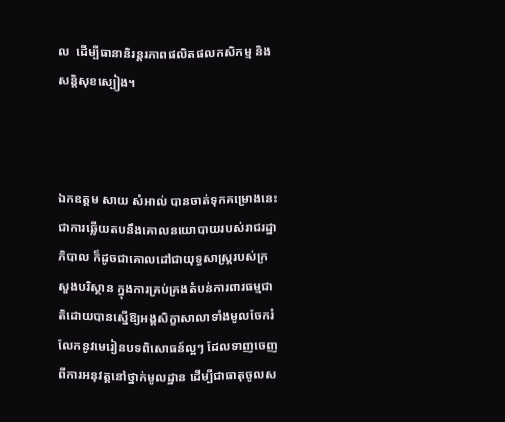ល  ដើម្បីធានានិរន្តរភាពផលិតផលកសិកម្ម និង សន្តិសុខស្បៀង។



ឯកឧត្ដម សាយ សំអាល់ បានចាត់ទុកគម្រោងនេះ ជាការឆ្លើយតបនឹងគោលនយោបាយរបស់រាជរដ្ឋាភិបាល ក៏ដូចជាគោលដៅជាយុទ្ធសាស្ត្ររបស់ក្រសួងបរិស្ថាន ក្នុងការគ្រប់គ្រងតំបន់ការពារធម្មជាតិដោយបានស្នើឱ្យអង្គសិក្ខាសាលាទាំងមូលចែករំលែកនូវមេរៀនបទពិសោធន៍ល្អៗ ដែលទាញចេញពីការអនុវត្តនៅថ្នាក់មូលដ្ឋាន ដើម្បីជាធាតុចូលស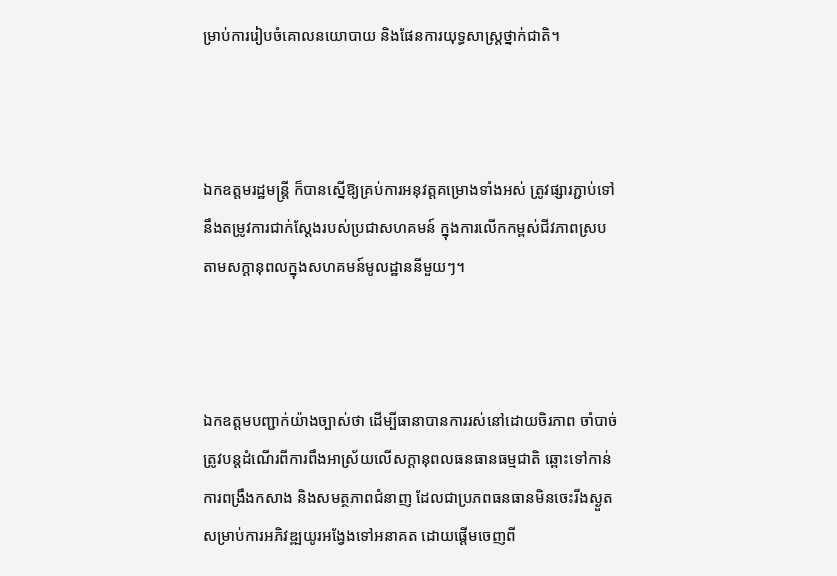ម្រាប់ការរៀបចំគោលនយោបាយ និងផែនការយុទ្ធសាស្ត្រថ្នាក់ជាតិ។



ឯកឧត្ដមរដ្ឋមន្ត្រី ក៏បានស្នើឱ្យគ្រប់ការអនុវត្តគម្រោងទាំងអស់ ត្រូវផ្សារភ្ជាប់ទៅនឹងតម្រូវការជាក់ស្ដែងរបស់ប្រជាសហគមន៍ ក្នុងការលើកកម្ពស់ជីវភាពស្របតាមសក្ដានុពលក្នុងសហគមន៍មូលដ្ឋាននីមួយៗ។



ឯកឧត្ដមបញ្ជាក់យ៉ាងច្បាស់ថា ដើម្បីធានាបានការរស់នៅដោយចិរភាព ចាំបាច់ត្រូវបន្តដំណើរពីការពឹងអាស្រ័យលើសក្ដានុពលធនធានធម្មជាតិ ឆ្ពោះទៅកាន់ការពង្រឹងកសាង និងសមត្ថភាពជំនាញ ដែលជាប្រភពធនធានមិនចេះរីងស្ងួតសម្រាប់ការអភិវឌ្ឍយូរអង្វែងទៅអនាគត ដោយផ្ដើមចេញពី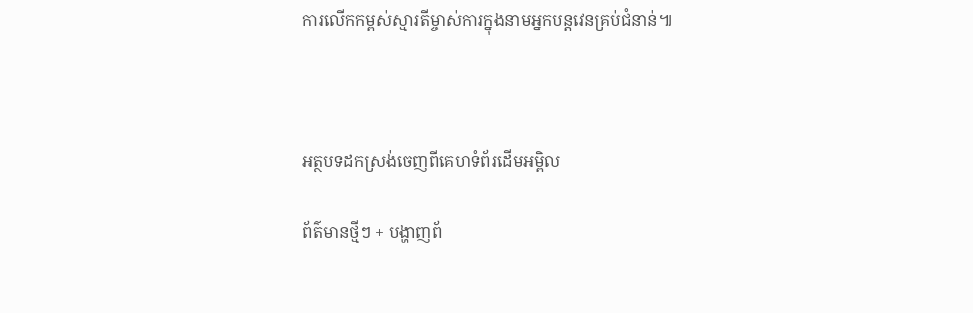ការលើកកម្ពស់ស្មារតីម្ចាស់ការក្នុងនាមអ្នកបន្តវេនគ្រប់ជំនាន់៕



អត្ថបទដកស្រង់ចេញពីគេហទំព័រដើមអម្ពិល

ព័ត៌មានថ្មីៗ + បង្ហាញព័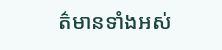ត៌មានទាំងអស់